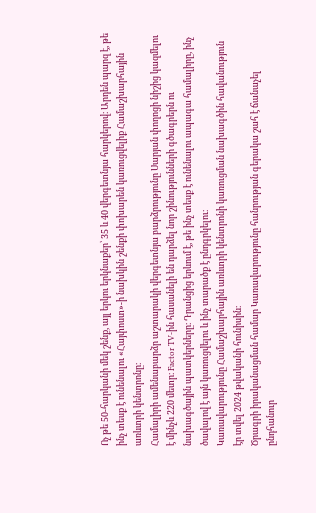Ոչ թե 50-հարկանի մեկ շենք, այլ երկու երկնաքեր՝ 35 և 40 վերգետնյա հարկերով։ Արդեն պարզ է, թե ինչ տեսք է ունենալու «Հայփոստ»-ի նախկին շենքի փոխարեն կառուցվելիք Համաշխարհային առևտրի կենտրոնը։
Համալիրի ամենաբարձր աշտարակի վերգետնյա բարձրությունը Սարյան փողոցի նիշից կազմելու է մինչև 220 մետր։ Factor TV-ին հասանելի են դարձել նոր շինությունների գծագրերն ու նախագծային պատկերները։ Դրանցից երևում է, թե ինչ տեսք է ունենալու ապագա համալիրը, ինչ ծավալով է այն կառուցվելու և ինչ տարածք է ընդգրկելու։
Կառավարությունը Համաշխարհային առևտրի կենտրոնի կառուցման նախագծին հավանություն էր տվել 2024 թվականի հունիսին։
Ծրագրի իրականացման համար Կառավարությունը հանրության գերակա շահ է ճանաչել ընդհանուր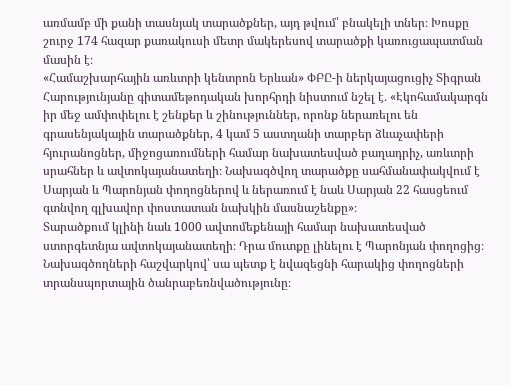առմամբ մի քանի տասնյակ տարածքներ, այդ թվում՝ բնակելի տներ։ Խոսքը շուրջ 174 հազար քառակուսի մետր մակերեսով տարածքի կառուցապատման մասին է։
«Համաշխարհային առևտրի կենտրոն Երևան» ՓԲԸ-ի ներկայացուցիչ Տիգրան Հարությունյանը գիտամեթոդական խորհրդի նիստում նշել է․ «Էկոհամակարգն իր մեջ ամփոփելու է շենքեր և շինություններ, որոնք ներառելու են գրասենյակային տարածքներ, 4 կամ 5 աստղանի տարբեր ձևաչափերի հյուրանոցներ, միջոցառումների համար նախատեսված բաղադրիչ, առևտրի սրահներ և ավտոկայանատեղի։ Նախագծվող տարածքը սահմանափակվում է Սարյան և Պարոնյան փողոցներով և ներառում է նաև Սարյան 22 հասցեում գտնվող գլխավոր փոստատան նախկին մասնաշենքը»։
Տարածքում կլինի նաև 1000 ավտոմեքենայի համար նախատեսված ստորգետնյա ավտոկայանատեղի։ Դրա մուտքը լինելու է Պարոնյան փողոցից։ Նախագծողների հաշվարկով՝ սա պետք է նվազեցնի հարակից փողոցների տրանսպորտային ծանրաբեռնվածությունը։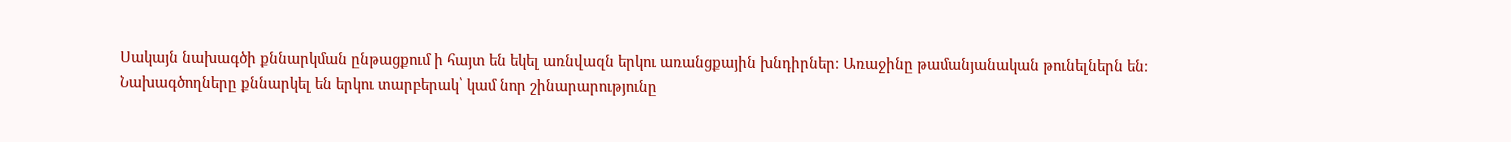Սակայն նախագծի քննարկման ընթացքում ի հայտ են եկել առնվազն երկու առանցքային խնդիրներ։ Առաջինը թամանյանական թունելներն են։
Նախագծողները քննարկել են երկու տարբերակ՝ կամ նոր շինարարությունը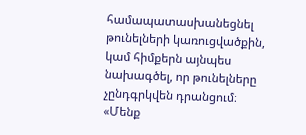համապատասխանեցնել թունելների կառուցվածքին, կամ հիմքերն այնպես նախագծել, որ թունելները չընդգրկվեն դրանցում։
«Մենք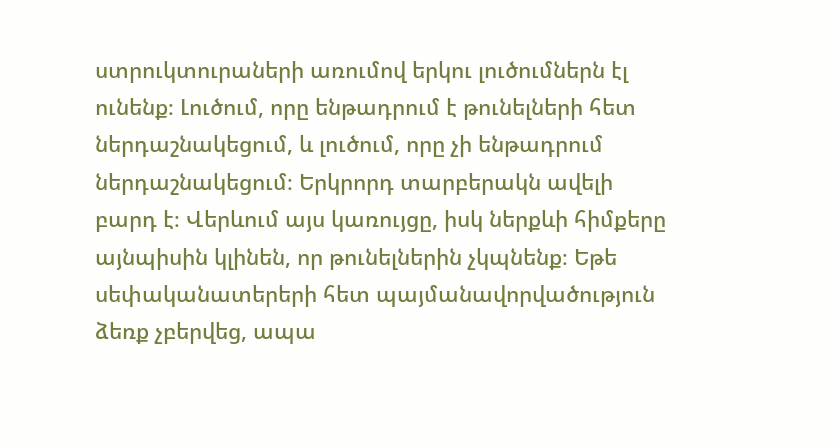ստրուկտուրաների առումով երկու լուծումներն էլ ունենք։ Լուծում, որը ենթադրում է թունելների հետ ներդաշնակեցում, և լուծում, որը չի ենթադրում ներդաշնակեցում։ Երկրորդ տարբերակն ավելի բարդ է։ Վերևում այս կառույցը, իսկ ներքևի հիմքերը այնպիսին կլինեն, որ թունելներին չկպնենք։ Եթե սեփականատերերի հետ պայմանավորվածություն ձեռք չբերվեց, ապա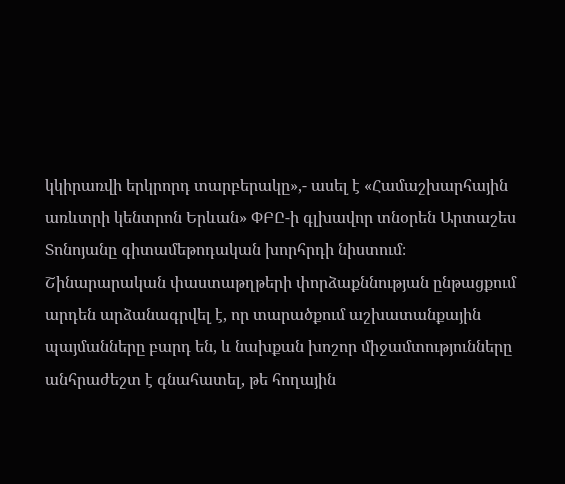կկիրառվի երկրորդ տարբերակը»,- ասել է «Համաշխարհային առևտրի կենտրոն Երևան» ՓԲԸ-ի գլխավոր տնօրեն Արտաշես Տոնոյանը գիտամեթոդական խորհրդի նիստում։
Շինարարական փաստաթղթերի փորձաքննության ընթացքում արդեն արձանագրվել է, որ տարածքում աշխատանքային պայմանները բարդ են, և նախքան խոշոր միջամտությունները անհրաժեշտ է գնահատել, թե հողային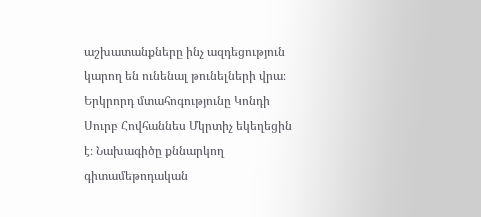աշխատանքները ինչ ազդեցություն կարող են ունենալ թունելների վրա։
Երկրորդ մտահոգությունը Կոնդի Սուրբ Հովհաննես Մկրտիչ եկեղեցին է։ Նախագիծը քննարկող գիտամեթոդական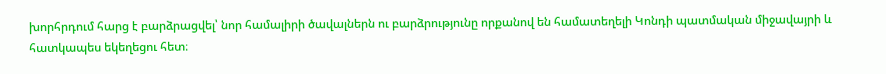խորհրդում հարց է բարձրացվել՝ նոր համալիրի ծավալներն ու բարձրությունը որքանով են համատեղելի Կոնդի պատմական միջավայրի և հատկապես եկեղեցու հետ։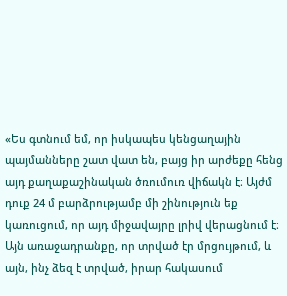«Ես գտնում եմ, որ իսկապես կենցաղային պայմանները շատ վատ են, բայց իր արժեքը հենց այդ քաղաքաշինական ծռումուռ վիճակն է։ Այժմ դուք 24 մ բարձրությամբ մի շինություն եք կառուցում, որ այդ միջավայրը լրիվ վերացնում է։ Այն առաջադրանքը, որ տրված էր մրցույթում, և այն, ինչ ձեզ է տրված, իրար հակասում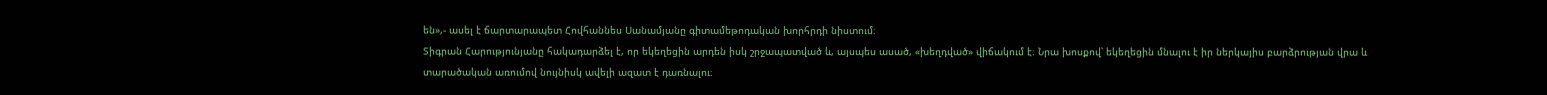են»,- ասել է ճարտարապետ Հովհաննես Սանամյանը գիտամեթոդական խորհրդի նիստում։
Տիգրան Հարությունյանը հակադարձել է, որ եկեղեցին արդեն իսկ շրջապատված և, այսպես ասած, «խեղդված» վիճակում է։ Նրա խոսքով՝ եկեղեցին մնալու է իր ներկայիս բարձրության վրա և տարածական առումով նույնիսկ ավելի ազատ է դառնալու։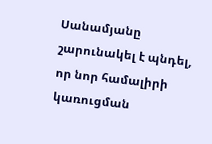Սանամյանը շարունակել է պնդել, որ նոր համալիրի կառուցման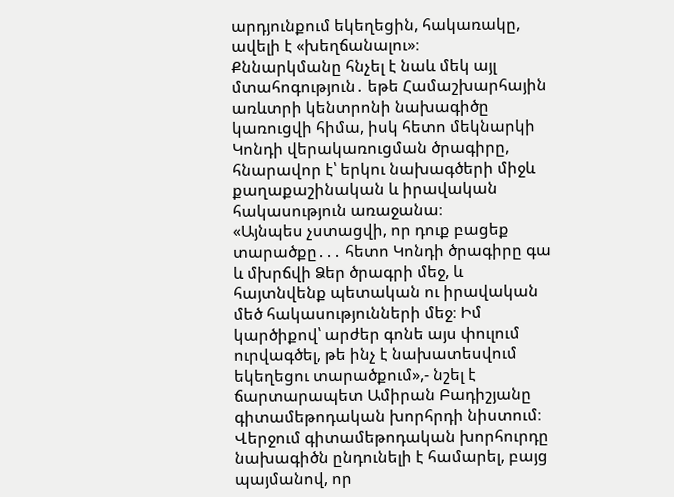արդյունքում եկեղեցին, հակառակը, ավելի է «խեղճանալու»։
Քննարկմանը հնչել է նաև մեկ այլ մտահոգություն․ եթե Համաշխարհային առևտրի կենտրոնի նախագիծը կառուցվի հիմա, իսկ հետո մեկնարկի Կոնդի վերակառուցման ծրագիրը, հնարավոր է՝ երկու նախագծերի միջև քաղաքաշինական և իրավական հակասություն առաջանա։
«Այնպես չստացվի, որ դուք բացեք տարածքը․․․ հետո Կոնդի ծրագիրը գա և մխրճվի Ձեր ծրագրի մեջ, և հայտնվենք պետական ու իրավական մեծ հակասությունների մեջ։ Իմ կարծիքով՝ արժեր գոնե այս փուլում ուրվագծել, թե ինչ է նախատեսվում եկեղեցու տարածքում»,- նշել է ճարտարապետ Ամիրան Բադիշյանը գիտամեթոդական խորհրդի նիստում։
Վերջում գիտամեթոդական խորհուրդը նախագիծն ընդունելի է համարել, բայց պայմանով, որ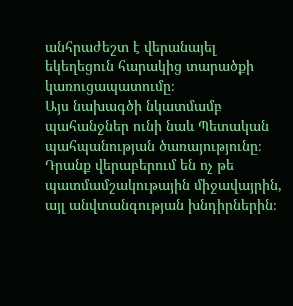անհրաժեշտ է վերանայել եկեղեցուն հարակից տարածքի կառուցապատումը։
Այս նախագծի նկատմամբ պահանջներ ունի նաև Պետական պահպանության ծառայությունը։ Դրանք վերաբերում են ոչ թե պատմամշակութային միջավայրին, այլ անվտանգության խնդիրներին։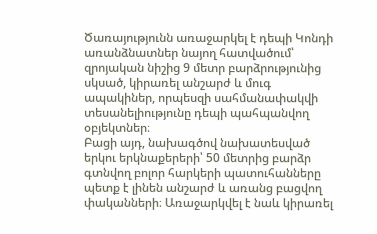Ծառայությունն առաջարկել է դեպի Կոնդի առանձնատներ նայող հատվածում՝ զրոյական նիշից 9 մետր բարձրությունից սկսած, կիրառել անշարժ և մուգ ապակիներ, որպեսզի սահմանափակվի տեսանելիությունը դեպի պահպանվող օբյեկտներ։
Բացի այդ, նախագծով նախատեսված երկու երկնաքերերի՝ 50 մետրից բարձր գտնվող բոլոր հարկերի պատուհանները պետք է լինեն անշարժ և առանց բացվող փականների։ Առաջարկվել է նաև կիրառել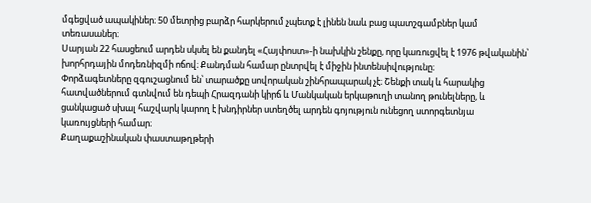մգեցված ապակիներ։ 50 մետրից բարձր հարկերում չպետք է լինեն նաև բաց պատշգամբներ կամ տեռասաներ։
Սարյան 22 հասցեում արդեն սկսել են քանդել «Հայփոստ»-ի նախկին շենքը, որը կառուցվել է 1976 թվականին՝ խորհրդային մոդեռնիզմի ոճով։ Քանդման համար ընտրվել է միջին ինտենսիվությունը։
Փորձագետները զգուշացնում են՝ տարածքը սովորական շինհրապարակ չէ։ Շենքի տակ և հարակից հատվածներում գտնվում են դեպի Հրազդանի կիրճ և Մանկական երկաթուղի տանող թունելները, և ցանկացած սխալ հաշվարկ կարող է խնդիրներ ստեղծել արդեն գոյություն ունեցող ստորգետնյա կառույցների համար։
Քաղաքաշինական փաստաթղթերի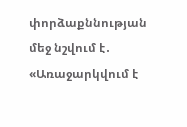փորձաքննության մեջ նշվում է․ «Առաջարկվում է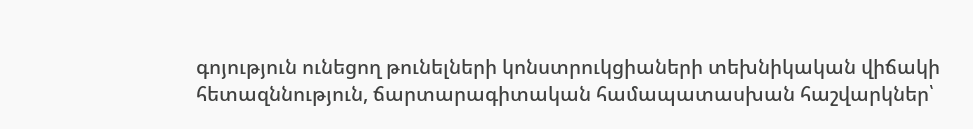գոյություն ունեցող թունելների կոնստրուկցիաների տեխնիկական վիճակի հետազննություն, ճարտարագիտական համապատասխան հաշվարկներ՝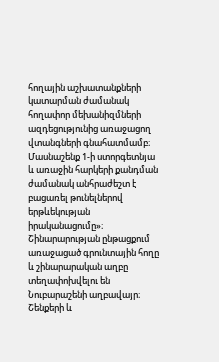հողային աշխատանքների կատարման ժամանակ հողափոր մեխանիզմների ազդեցությունից առաջացող վտանգների գնահատմամբ։
Մասնաշենք 1-ի ստորգետնյա և առաջին հարկերի քանդման ժամանակ անհրաժեշտ է բացառել թունելներով երթևեկության իրականացումը»։
Շինարարության ընթացքում առաջացած գրունտային հողը և շինարարական աղբը տեղափոխվելու են Նուբարաշենի աղբավայր։ Շենքերի և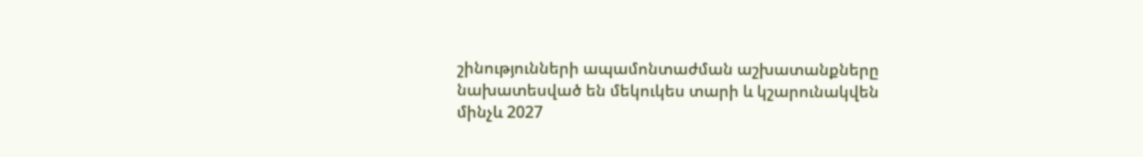շինությունների ապամոնտաժման աշխատանքները նախատեսված են մեկուկես տարի և կշարունակվեն մինչև 2027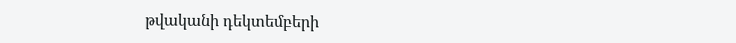թվականի դեկտեմբերի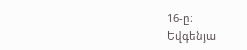16-ը։
Եվգենյա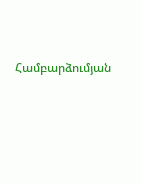Համբարձումյան